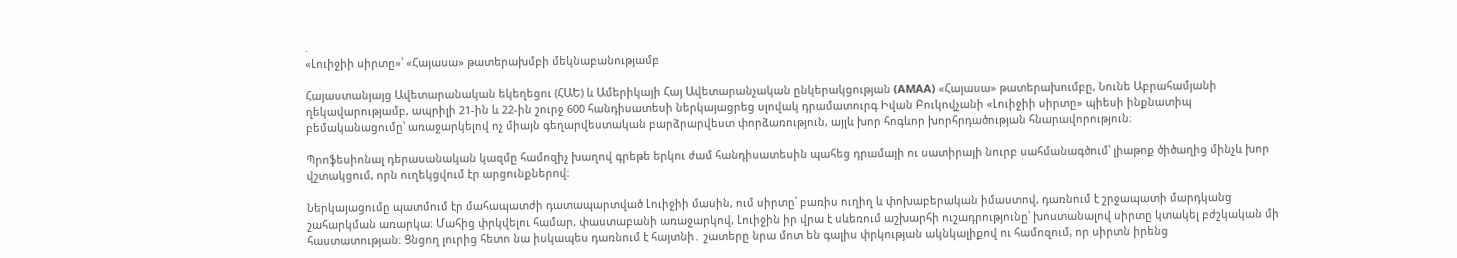.
«Լուիջիի սիրտը»՝ «Հայասա» թատերախմբի մեկնաբանությամբ

Հայաստանյայց Ավետարանական եկեղեցու (ՀԱԵ) և Ամերիկայի Հայ Ավետարանչական ընկերակցության (AMAA) «Հայասա» թատերախումբը, Նունե Աբրահամյանի ղեկավարությամբ, ապրիլի 21-ին և 22-ին շուրջ 600 հանդիսատեսի ներկայացրեց սլովակ դրամատուրգ Իվան Բուկովչանի «Լուիջիի սիրտը» պիեսի ինքնատիպ բեմականացումը՝ առաջարկելով ոչ միայն գեղարվեստական բարձրարվեստ փորձառություն, այլև խոր հոգևոր խորհրդածության հնարավորություն։

Պրոֆեսիոնալ դերասանական կազմը համոզիչ խաղով գրեթե երկու ժամ հանդիսատեսին պահեց դրամայի ու սատիրայի նուրբ սահմանագծում՝ լիաթոք ծիծաղից մինչև խոր վշտակցում, որն ուղեկցվում էր արցունքներով։

Ներկայացումը պատմում էր մահապատժի դատապարտված Լուիջիի մասին, ում սիրտը՝ բառիս ուղիղ և փոխաբերական իմաստով, դառնում է շրջապատի մարդկանց շահարկման առարկա։ Մահից փրկվելու համար, փաստաբանի առաջարկով, Լուիջին իր վրա է սևեռում աշխարհի ուշադրությունը՝ խոստանալով սիրտը կտակել բժշկական մի հաստատության։ Ցնցող լուրից հետո նա իսկապես դառնում է հայտնի․ շատերը նրա մոտ են գալիս փրկության ակնկալիքով ու համոզում, որ սիրտն իրենց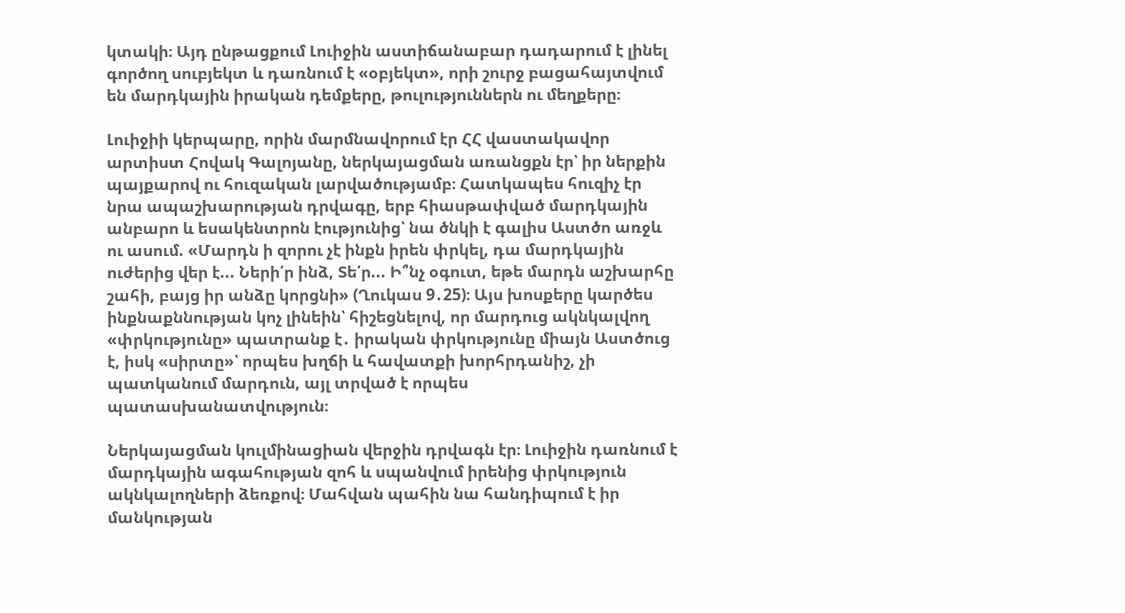կտակի։ Այդ ընթացքում Լուիջին աստիճանաբար դադարում է լինել գործող սուբյեկտ և դառնում է «օբյեկտ», որի շուրջ բացահայտվում են մարդկային իրական դեմքերը, թուլություններն ու մեղքերը։

Լուիջիի կերպարը, որին մարմնավորում էր ՀՀ վաստակավոր արտիստ Հովակ Գալոյանը, ներկայացման առանցքն էր՝ իր ներքին պայքարով ու հուզական լարվածությամբ։ Հատկապես հուզիչ էր նրա ապաշխարության դրվագը, երբ հիասթափված մարդկային անբարո և եսակենտրոն էությունից՝ նա ծնկի է գալիս Աստծո առջև ու ասում. «Մարդն ի զորու չէ ինքն իրեն փրկել, դա մարդկային ուժերից վեր է... Ների՛ր ինձ, Տե՛ր... Ի՞նչ օգուտ, եթե մարդն աշխարհը շահի, բայց իր անձը կորցնի» (Ղուկաս 9․25)։ Այս խոսքերը կարծես ինքնաքննության կոչ լինեին՝ հիշեցնելով, որ մարդուց ակնկալվող «փրկությունը» պատրանք է․ իրական փրկությունը միայն Աստծուց է, իսկ «սիրտը»՝ որպես խղճի և հավատքի խորհրդանիշ, չի պատկանում մարդուն, այլ տրված է որպես պատասխանատվություն։

Ներկայացման կուլմինացիան վերջին դրվագն էր։ Լուիջին դառնում է մարդկային ագահության զոհ և սպանվում իրենից փրկություն ակնկալողների ձեռքով։ Մահվան պահին նա հանդիպում է իր մանկության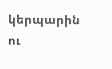կերպարին ու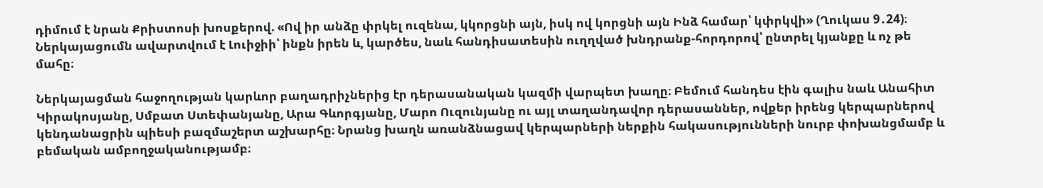դիմում է նրան Քրիստոսի խոսքերով. «Ով իր անձը փրկել ուզենա, կկորցնի այն, իսկ ով կորցնի այն Ինձ համար՝ կփրկվի» (Ղուկաս 9․24)։ Ներկայացումն ավարտվում է Լուիջիի՝ ինքն իրեն և, կարծես, նաև հանդիսատեսին ուղղված խնդրանք-հորդորով՝ ընտրել կյանքը և ոչ թե մահը։

Ներկայացման հաջողության կարևոր բաղադրիչներից էր դերասանական կազմի վարպետ խաղը։ Բեմում հանդես էին գալիս նաև Անահիտ Կիրակոսյանը, Սմբատ Ստեփանյանը, Արա Գևորգյանը, Մարո Ուզունյանը ու այլ տաղանդավոր դերասաններ, ովքեր իրենց կերպարներով կենդանացրին պիեսի բազմաշերտ աշխարհը։ Նրանց խաղն առանձնացավ կերպարների ներքին հակասությունների նուրբ փոխանցմամբ և բեմական ամբողջականությամբ։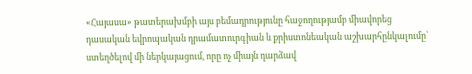«Հայասա» թատերախմբի այս բեմադրությունը հաջողությամբ միավորեց դասական եվրոպական դրամատուրգիան և քրիստոնեական աշխարհընկալումը՝ ստեղծելով մի ներկայացում, որը ոչ միայն դարձավ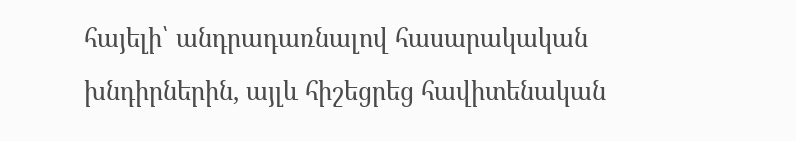հայելի՝ անդրադառնալով հասարակական խնդիրներին, այլև հիշեցրեց հավիտենական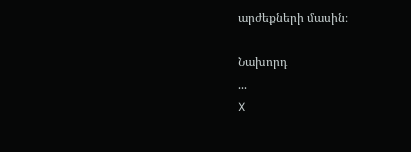արժեքների մասին։

Նախորդ
...
X